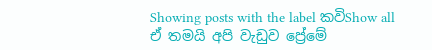Showing posts with the label කවිShow all
ඒ තමයි අපි වැඩුව ප්‍රේමේ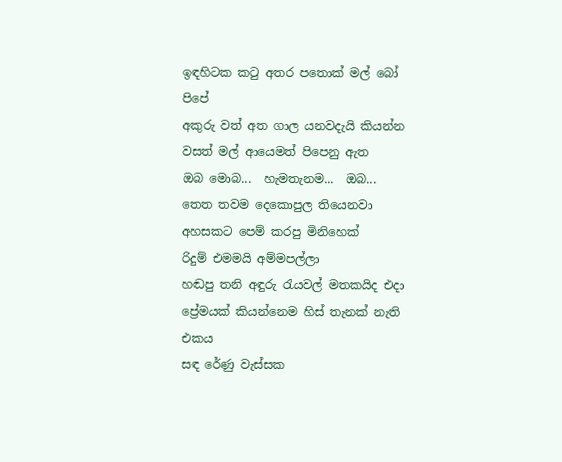ඉඳහිටක කටු අතර පතොක් මල් බෝ පිපේ
අකුරු වත් අත ගාල යනවදැයි කියන්න
වසත් මල් ආයෙමත් පිපෙනු ඇත
ඔබ මොබ...  හැමතැනම...  ඔබ...
තෙත තවම දෙකොපුල තියෙනවා
අහසකට පෙම් කරපු මිනිහෙක්
රිදුම් එමමයි අම්මපල්ලා
හඬපු තනි අඳුරු රැයවල් මතකයිද එදා
ප්‍රේමයක් කියන්නෙම හිස් තැනක් නැති එකය
සඳ රේණු වැස්සක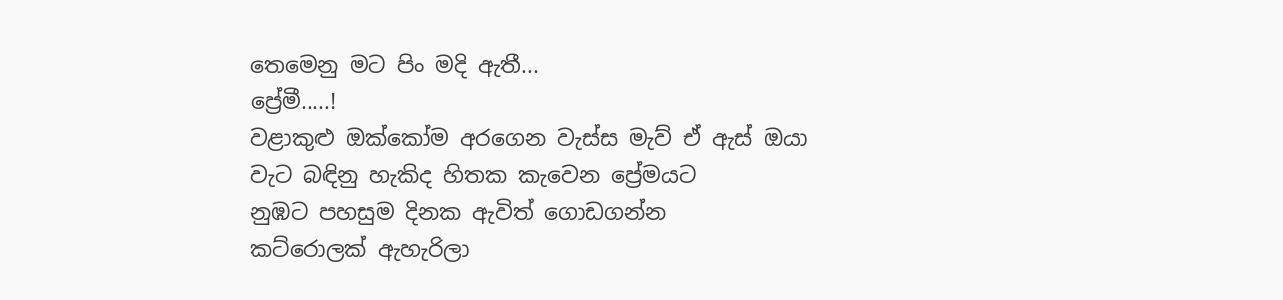තෙමෙනු මට පිං මදි ඇතී...
ප්‍රේමී.....!
වළාකුළු ඔක්කෝම අරගෙන වැස්ස මැව් ඒ ඇස් ඔයා
වැට බඳිනු හැකිද හිතක කැවෙන ප්‍රේමයට
නුඹට පහසුම දිනක ඇවිත් ගොඩගන්න
කට්රොලක් ඇහැරිලා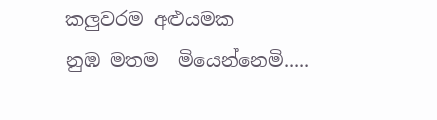කලුවරම අළුයමක
නුඹ මතම  මියෙන්නෙමි.....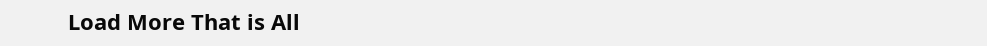Load More That is All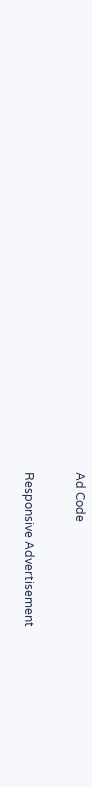Ad Code

Responsive Advertisement